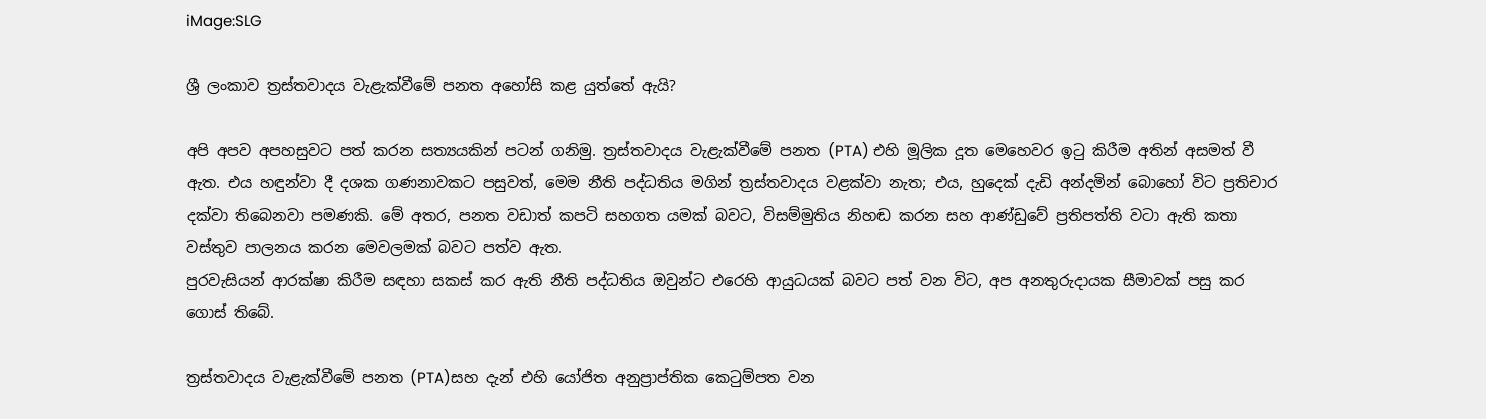iMage:SLG

ශ්‍රී ලංකාව ත්‍රස්තවාදය වැළැක්වීමේ පනත අහෝසි කළ යුත්තේ ඇයි?

අපි අපව අපහසුවට පත් කරන සත්‍යයකින් පටන් ගනිමු. ත්‍රස්තවාදය වැළැක්වීමේ පනත (PTA) එහි මූලික දූත මෙහෙවර ඉටු කිරීම අතින් අසමත් වී ඇත. එය හඳුන්වා දී දශක ගණනාවකට පසුවත්, මෙම නීති පද්ධතිය මගින් ත්‍රස්තවාදය වළක්වා නැත; එය, හුදෙක් දැඩි අන්දමින් බොහෝ විට ප්‍රතිචාර දක්වා තිබෙනවා පමණකි. මේ අතර, පනත වඩාත් කපටි සහගත යමක් බවට, විසම්මුතිය නිහඬ කරන සහ ආණ්ඩුවේ ප්‍රතිපත්ති වටා ඇති කතා වස්තුව පාලනය කරන මෙවලමක් බවට පත්ව ඇත.
පුරවැසියන් ආරක්ෂා කිරීම සඳහා සකස් කර ඇති නීති පද්ධතිය ඔවුන්ට එරෙහි ආයුධයක් බවට පත් වන විට, අප අනතුරුදායක සීමාවක් පසු කර ගොස් තිබේ.

ත්‍රස්තවාදය වැළැක්වීමේ පනත (PTA)සහ දැන් එහි යෝජිත අනුප්‍රාප්තික කෙටුම්පත වන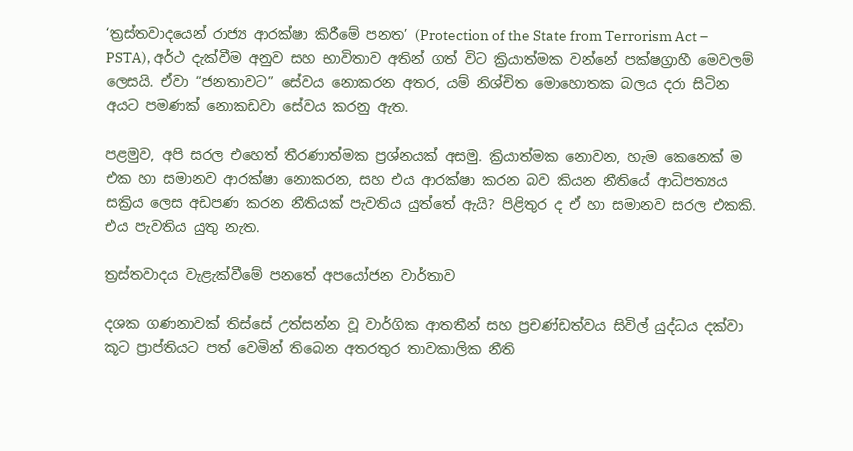‘ත්‍රස්තවාදයෙන් රාජ්‍ය ආරක්ෂා කිරීමේ පනත’ (Protection of the State from Terrorism Act – PSTA), අර්ථ දැක්වීම අනුව සහ භාවිතාව අතින් ගත් විට ක්‍රියාත්මක වන්නේ පක්ෂග්‍රාහී මෙවලම් ලෙසයි. ඒවා “ජනතාවට” සේවය නොකරන අතර, යම් නිශ්චිත මොහොතක බලය දරා සිටින අයට පමණක් නොකඩවා සේවය කරනු ඇත.

පළමුව, අපි සරල එහෙත් තීරණාත්මක ප්‍රශ්නයක් අසමු. ක්‍රියාත්මක නොවන, හැම කෙනෙක් ම එක හා සමානව ආරක්ෂා නොකරන, සහ එය ආරක්ෂා කරන බව කියන නීතියේ ආධිපත්‍යය සක්‍රිය ලෙස අඩපණ කරන නීතියක් පැවතිය යුත්තේ ඇයි? පිළිතුර ද ඒ හා සමානව සරල එකකි. එය පැවතිය යුතු නැත.

ත්‍රස්තවාදය වැළැක්වීමේ පනතේ අපයෝජන වාර්තාව

දශක ගණනාවක් තිස්සේ උත්සන්න වූ වාර්ගික ආතතීන් සහ ප්‍රචණ්ඩත්වය සිවිල් යුද්ධය දක්වා කූට ප්‍රාප්තියට පත් වෙමින් තිබෙන අතරතුර තාවකාලික නීති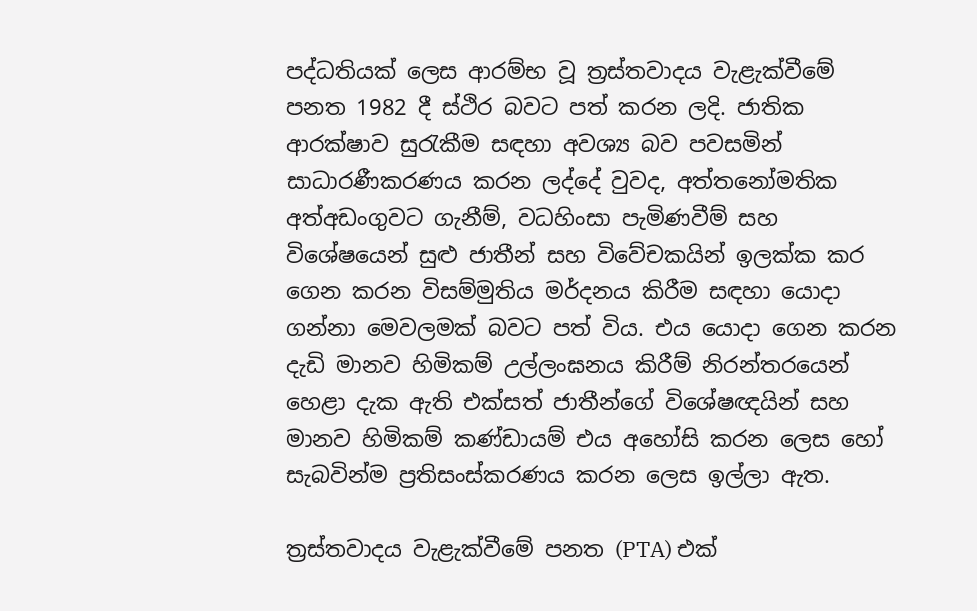පද්ධතියක් ලෙස ආරම්භ වූ ත්‍රස්තවාදය වැළැක්වීමේ පනත 1982 දී ස්ථිර බවට පත් කරන ලදි. ජාතික ආරක්ෂාව සුරැකීම සඳහා අවශ්‍ය බව පවසමින් සාධාරණීකරණය කරන ලද්දේ වුවද, අත්තනෝමතික අත්අඩංගුවට ගැනීම්, වධහිංසා පැමිණවීම් සහ විශේෂයෙන් සුළු ජාතීන් සහ විවේචකයින් ඉලක්ක කර ගෙන කරන විසම්මුතිය මර්දනය කිරීම සඳහා යොදා ගන්නා මෙවලමක් බවට පත් විය. එය යොදා ගෙන කරන දැඩි මානව හිමිකම් උල්ලංඝනය කිරීම් නිරන්තරයෙන් හෙළා දැක ඇති එක්සත් ජාතීන්ගේ විශේෂඥයින් සහ මානව හිමිකම් කණ්ඩායම් එය අහෝසි කරන ලෙස හෝ සැබවින්ම ප්‍රතිසංස්කරණය කරන ලෙස ඉල්ලා ඇත.

ත්‍රස්තවාදය වැළැක්වීමේ පනත (PTA) එක්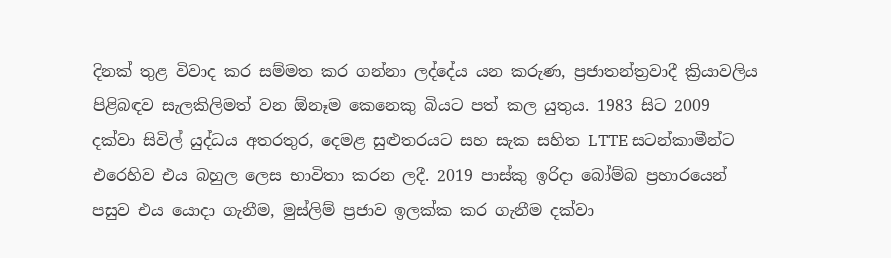දිනක් තුළ විවාද කර සම්මත කර ගන්නා ලද්දේය යන කරුණ, ප්‍රජාතන්ත්‍රවාදී ක්‍රියාවලිය පිළිබඳව සැලකිලිමත් වන ඕනෑම කෙනෙකු බියට පත් කල යුතුය. 1983 සිට 2009 දක්වා සිවිල් යුද්ධය අතරතුර, දෙමළ සුළුතරයට සහ සැක සහිත LTTE සටන්කාමීන්ට එරෙහිව එය බහුල ලෙස භාවිතා කරන ලදී. 2019 පාස්කු ඉරිදා බෝම්බ ප්‍රහාරයෙන් පසුව එය යොදා ගැනීම, මුස්ලිම් ප්‍රජාව ඉලක්ක කර ගැනීම දක්වා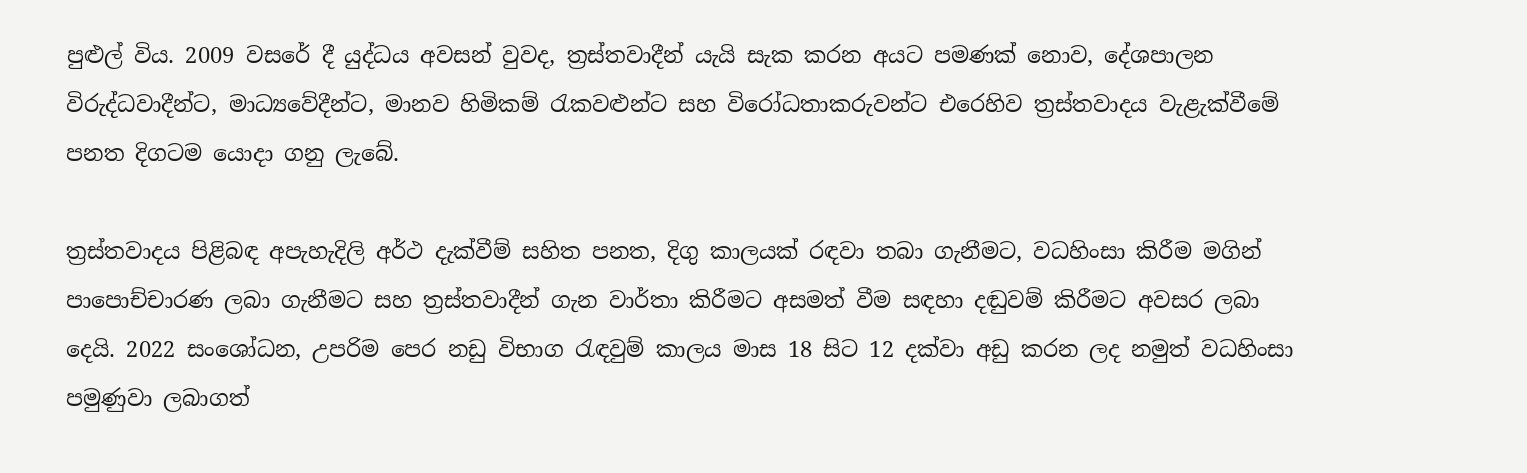පුළුල් විය. 2009 වසරේ දී යුද්ධය අවසන් වුවද, ත්‍රස්තවාදීන් යැයි සැක කරන අයට පමණක් නොව, දේශපාලන විරුද්ධවාදීන්ට, මාධ්‍යවේදීන්ට, මානව හිමිකම් රැකවළුන්ට සහ විරෝධතාකරුවන්ට එරෙහිව ත්‍රස්තවාදය වැළැක්වීමේ පනත දිගටම යොදා ගනු ලැබේ.

ත්‍රස්තවාදය පිළිබඳ අපැහැදිලි අර්ථ දැක්වීම් සහිත පනත, දිගු කාලයක් රඳවා තබා ගැනීමට, වධහිංසා කිරීම මගින් පාපොච්චාරණ ලබා ගැනීමට සහ ත්‍රස්තවාදීන් ගැන වාර්තා කිරීමට අසමත් වීම සඳහා දඬුවම් කිරීමට අවසර ලබා දෙයි. 2022 සංශෝධන, උපරිම පෙර නඩු විභාග රැඳවුම් කාලය මාස 18 සිට 12 දක්වා අඩු කරන ලද නමුත් වධහිංසා පමුණුවා ලබාගත්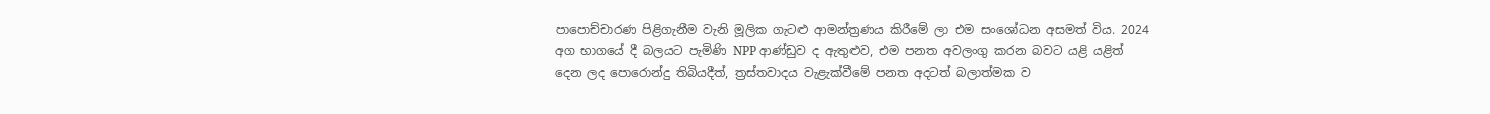පාපොච්චාරණ පිළිගැනීම වැනි මූලික ගැට‍ළු ආමන්ත්‍රණය කිරීමේ ලා එම සංශෝධන අසමත් විය. 2024 අග භාගයේ දී බලයට පැමිණි NPP ආණ්ඩුව ද ඇතුළුව, එම පනත අවලංගු කරන බවට යළි යළිත් දෙන ලද පොරොන්දු තිබියදීත්, ත්‍රස්තවාදය වැළැක්වීමේ පනත අදටත් බලාත්මක ව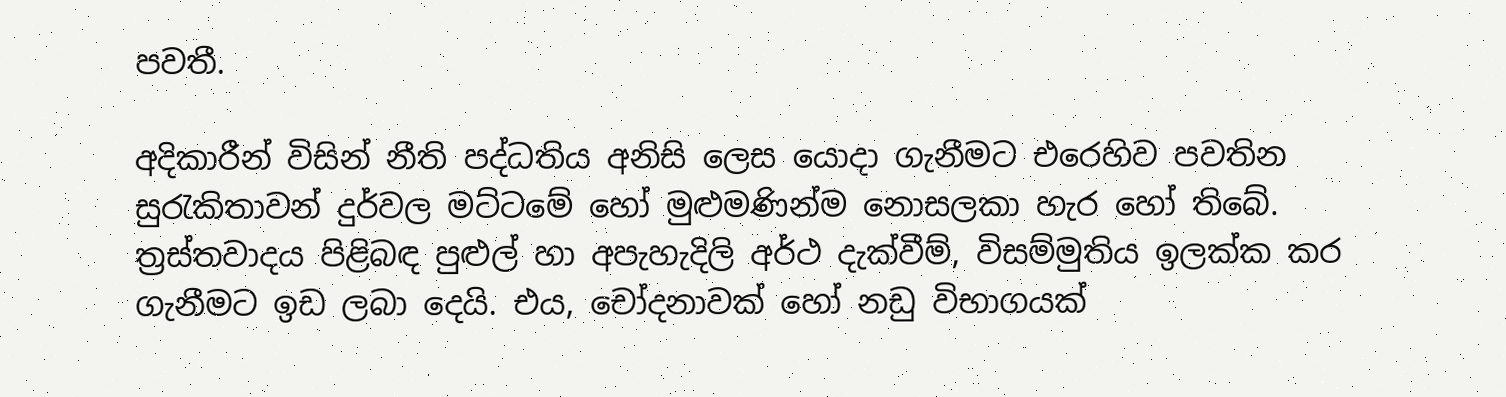පවතී.

අදිකාරීන් විසින් නීති පද්ධතිය අනිසි ලෙස යොදා ගැනීමට එරෙහිව පවතින සුරැකිතාවන් දුර්වල මට්ටමේ හෝ මුළුමණින්ම නොසලකා හැර හෝ තිබේ. ත්‍රස්තවාදය පිළිබඳ පුළුල් හා අපැහැදිලි අර්ථ දැක්වීම්, විසම්මුතිය ඉලක්ක කර ගැනීමට ඉඩ ලබා දෙයි. එය, චෝදනාවක් හෝ නඩු විභාගයක්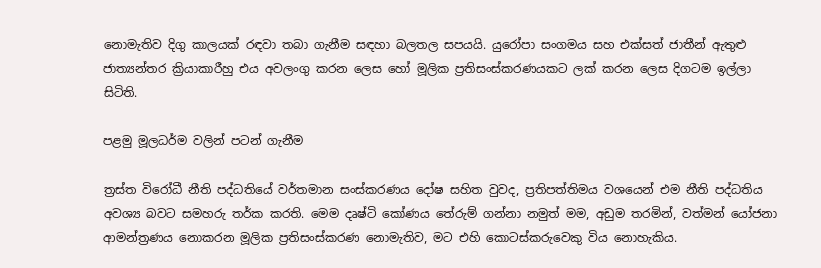නොමැතිව දිගු කාලයක් රඳවා තබා ගැනීම සඳහා බලතල සපයයි. යුරෝපා සංගමය සහ එක්සත් ජාතීන් ඇතුළු ජාත්‍යන්තර ක්‍රියාකාරීහු එය අවලංගු කරන ලෙස හෝ මූලික ප්‍රතිසංස්කරණයකට ලක් කරන ලෙස දිගටම ඉල්ලා සිටිති.

පළමු මූලධර්ම වලින් පටන් ගැනීම

ත්‍රස්ත විරෝධී නීති පද්ධතියේ වර්තමාන සංස්කරණය දෝෂ සහිත වුවද, ප්‍රතිපත්තිමය වශයෙන් එම නීති පද්ධතිය අවශ්‍ය බවට සමහරු තර්ක කරති. මෙම දෘෂ්ටි කෝණය තේරුම් ගන්නා නමුත් මම, අඩුම තරමින්, වත්මන් යෝජනා ආමන්ත්‍රණය නොකරන මූලික ප්‍රතිසංස්කරණ නොමැතිව, මට එහි කොටස්කරුවෙකු විය නොහැකිය.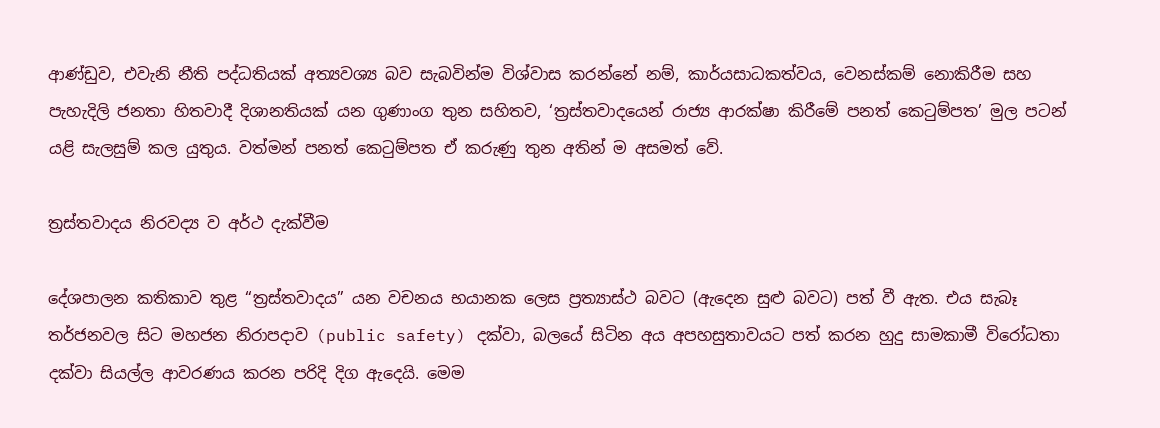ආණ්ඩුව, එවැනි නීති පද්ධතියක් අත්‍යවශ්‍ය බව සැබවින්ම විශ්වාස කරන්නේ නම්, කාර්යසාධකත්වය, වෙනස්කම් නොකිරීම සහ පැහැදිලි ජනතා හිතවාදී දිශානතියක් යන ගුණාංග තුන සහිතව, ‘ත්‍රස්තවාදයෙන් රාජ්‍ය ආරක්ෂා කිරීමේ පනත් කෙටුම්පත’ මුල පටන් යළි සැලසුම් කල යුතුය. වත්මන් පනත් කෙටුම්පත ඒ කරුණු තුන අතින් ම අසමත් වේ.

ත්‍රස්තවාදය නිරවද්‍ය ව අර්ථ දැක්වීම

දේශපාලන කතිකාව තුළ “ත්‍රස්තවාදය” යන වචනය භයානක ලෙස ප්‍රත්‍යාස්ථ බවට (ඇදෙන සුළු බවට) පත් වී ඇත. එය සැබෑ තර්ජනවල සිට මහජන නිරාපදාව (public safety) දක්වා, බලයේ සිටින අය අපහසුතාවයට පත් කරන හුදු සාමකාමී විරෝධතා දක්වා සියල්ල ආවරණය කරන පරිදි දිග ඇදෙයි. මෙම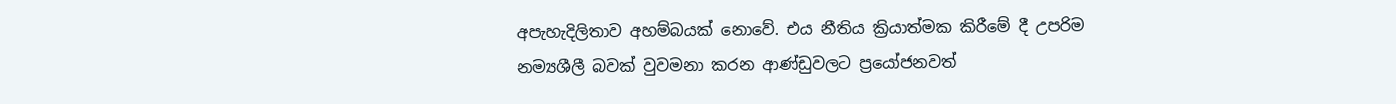අපැහැදිලිතාව අහම්බයක් නොවේ. එය නීතිය ක්‍රියාත්මක කිරීමේ දී උපරිම නම්‍යශීලී බවක් වුවමනා කරන ආණ්ඩුවලට ප්‍රයෝජනවත්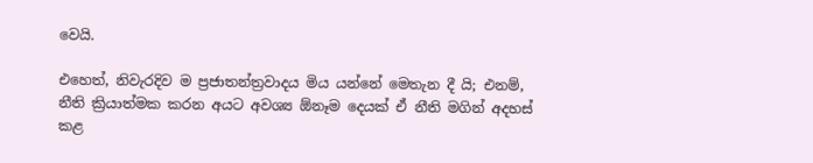වෙයි.

එහෙත්, නිවැරදිව ම ප්‍රජාතන්ත්‍රවාදය මිය යන්නේ මෙතැන දී යි; එනම්, නීති ක්‍රියාත්මක කරන අයට අවශ්‍ය ඕනෑම දෙයක් ඒ නීති මගින් අදහස් කළ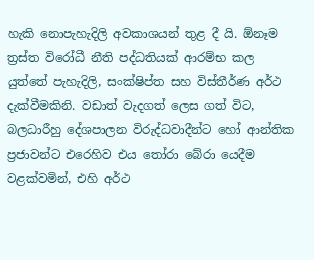හැකි නොපැහැදිලි අවකාශයන් තුළ දී යි. ඕනෑම ත්‍රස්ත විරෝධී නීති පද්ධතියක් ආරම්භ කල යුත්තේ පැහැදිලි, සංක්ෂිප්ත සහ විස්තීර්ණ අර්ථ දැක්වීමකිනි. වඩාත් වැදගත් ලෙස ගත් විට, බලධාරීහු දේශපාලන විරුද්ධවාදීන්ට හෝ ආන්තික ප්‍රජාවන්ට එරෙහිව එය තෝරා බේරා යෙදීම වළක්වමින්, එහි අර්ථ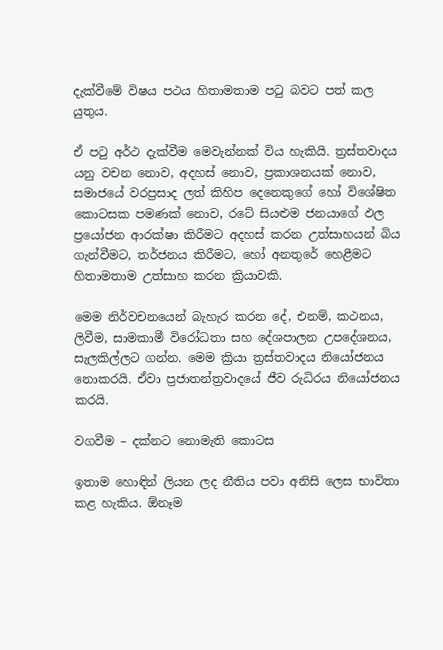දැක්වීමේ විෂය පථය හිතාමතාම පටු බවට පත් කල යුතුය.

ඒ පටු අර්ථ දැක්වීම මෙවැන්නක් විය හැකියි. ත්‍රස්තවාදය යනු වචන නොව, අදහස් නොව, ප්‍රකාශනයක් නොව, සමාජයේ වරප්‍රසාද ලත් කිහිප දෙනෙකුගේ හෝ විශේෂිත කොටසක පමණක් නොව, රටේ සියළුම ජනයාගේ ඵල ප්‍රයෝජන ආරක්ෂා කිරීමට අදහස් කරන උත්සාහයන් බිය ගැන්වීමට, තර්ජනය කිරීමට, හෝ අනතුරේ හෙළීමට හිතාමතාම උත්සාහ කරන ක්‍රියාවකි.

මෙම නිර්වචනයෙන් බැහැර කරන දේ, එනම්, කථනය, ලිවීම, සාමකාමී විරෝධතා සහ දේශපාලන උපදේශනය, සැලකිල්ලට ගන්න. මෙම ක්‍රියා ත්‍රස්තවාදය නියෝජනය නොකරයි. ඒවා ප්‍රජාතන්ත්‍රවාදයේ ජීව රුධිරය නියෝජනය කරයි.

වගවීම – දක්නට නොමැති කොටස

ඉතාම හොඳින් ලියන ලද නීතිය පවා අනිසි ලෙස භාවිතා කළ හැකිය. ඕනෑම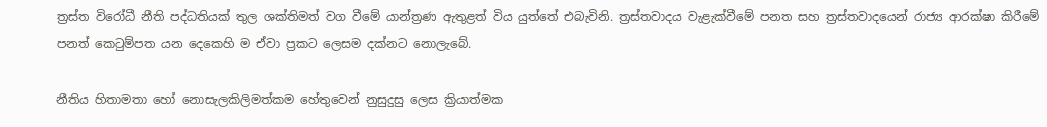ත්‍රස්ත විරෝධී නීති පද්ධතියක් තුල ශක්තිමත් වග වීමේ යාන්ත්‍රණ ඇතුළත් විය යුත්තේ එබැවිනි. ත්‍රස්තවාදය වැළැක්වීමේ පනත සහ ත්‍රස්තවාදයෙන් රාජ්‍ය ආරක්ෂා කිරීමේ පනත් කෙටුම්පත යන දෙකෙහි ම ඒවා ප්‍රකට ලෙසම දක්නට නොලැබේ.

නීතිය හිතාමතා හෝ නොසැලකිලිමත්කම හේතුවෙන් නුසුදුසු ලෙස ක්‍රියාත්මක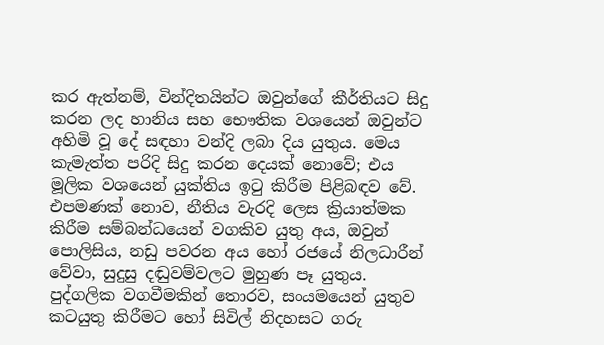කර ඇත්නම්, වින්දිතයින්ට ඔවුන්ගේ කීර්තියට සිදු කරන ලද හානිය සහ භෞතික වශයෙන් ඔවුන්ට අහිමි වූ දේ සඳහා වන්දි ලබා දිය යුතුය. මෙය කැමැත්ත පරිදි සිදු කරන දෙයක් නොවේ; එය මූලික වශයෙන් යුක්තිය ඉටු කිරීම පිළිබඳව වේ. එපමණක් නොව, නීතිය වැරදි ලෙස ක්‍රියාත්මක කිරීම සම්බන්ධයෙන් වගකිව යුතු අය, ඔවුන් පොලිසිය, නඩු පවරන අය හෝ රජයේ නිලධාරීන් වේවා, සුදුසු දඬුවම්වලට මුහුණ පෑ යුතුය. පුද්ගලික වගවීමකින් තොරව, සංයමයෙන් යුතුව කටයුතු කිරීමට හෝ සිවිල් නිදහසට ගරු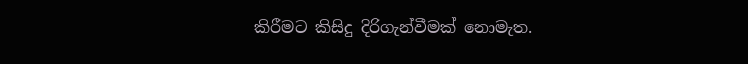කිරීමට කිසිදු දිරිගැන්වීමක් නොමැත.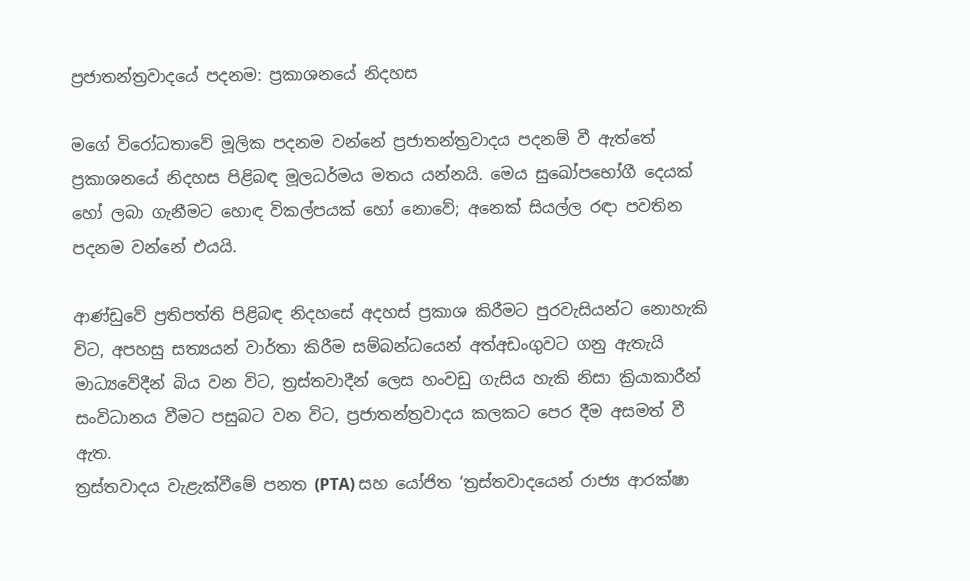ප්‍රජාතන්ත්‍රවාදයේ පදනම: ප්‍රකාශනයේ නිදහස

මගේ විරෝධතාවේ මූලික පදනම වන්නේ ප්‍රජාතන්ත්‍රවාදය පදනම් වී ඇත්තේ ප්‍රකාශනයේ නිදහස පිළිබඳ මූලධර්මය මතය යන්නයි. මෙය සුඛෝපභෝගී දෙයක් හෝ ලබා ගැනීමට හොඳ විකල්පයක් හෝ නොවේ; අනෙක් සියල්ල රඳා පවතින පදනම වන්නේ එයයි.

ආණ්ඩුවේ ප්‍රතිපත්ති පිළිබඳ නිදහසේ අදහස් ප්‍රකාශ කිරීමට පුරවැසියන්ට නොහැකි විට, අපහසු සත්‍යයන් වාර්තා කිරීම සම්බන්ධයෙන් අත්අඩංගුවට ගනු ඇතැයි මාධ්‍යවේදීන් බිය වන විට, ත්‍රස්තවාදීන් ලෙස හංවඩු ගැසිය හැකි නිසා ක්‍රියාකාරීන් සංවිධානය වීමට පසුබට වන විට, ප්‍රජාතන්ත්‍රවාදය කලකට පෙර දීම අසමත් වී ඇත.
ත්‍රස්තවාදය වැළැක්වීමේ පනත (PTA) සහ යෝජිත ‘ත්‍රස්තවාදයෙන් රාජ්‍ය ආරක්ෂා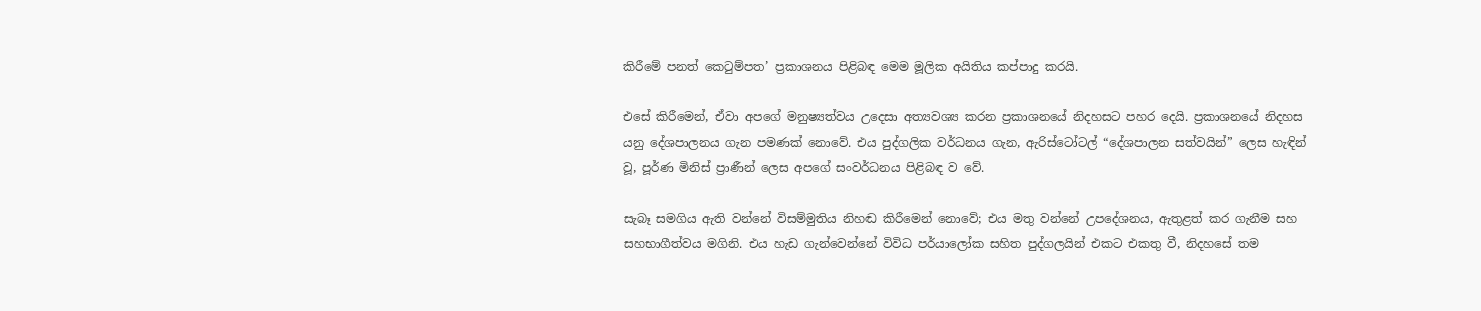කිරීමේ පනත් කෙටුම්පත’ ප්‍රකාශනය පිළිබඳ මෙම මූලික අයිතිය කප්පාදු කරයි.

එසේ කිරීමෙන්, ඒවා අපගේ මනුෂ්‍යත්වය උදෙසා අත්‍යවශ්‍ය කරන ප්‍රකාශනයේ නිදහසට පහර දෙයි. ප්‍රකාශනයේ නිදහස යනු දේශපාලනය ගැන පමණක් නොවේ. එය පුද්ගලික වර්ධනය ගැන, ඇරිස්ටෝටල් “දේශපාලන සත්වයින්” ලෙස හැඳින් වූ, පූර්ණ මිනිස් ප්‍රාණීන් ලෙස අපගේ සංවර්ධනය පිළිබඳ ව වේ.

සැබෑ සමගිය ඇති වන්නේ විසම්මුතිය නිහඬ කිරීමෙන් නොවේ; එය මතු වන්නේ උපදේශනය, ඇතුළත් කර ගැනීම සහ සහභාගීත්වය මගිනි. එය හැඩ ගැන්වෙන්නේ විවිධ පර්යාලෝක සහිත පුද්ගලයින් එකට එකතු වී, නිදහසේ තම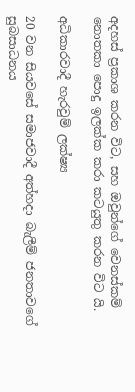අදහස් ප්‍රකාශ කරන විට, සහ ඔවුන්ගේ වෙනස්කම් නොතකා පොදු ඉලක්ක කරා කටයුතු කරන විට යි.

අධිකාරවාදී හැරවුම් ලක්ෂ්‍ය

20 වන සියවසේ සමාජවාදී අත්හදා බැලීම් ජනතාවගේ සුබසාධනය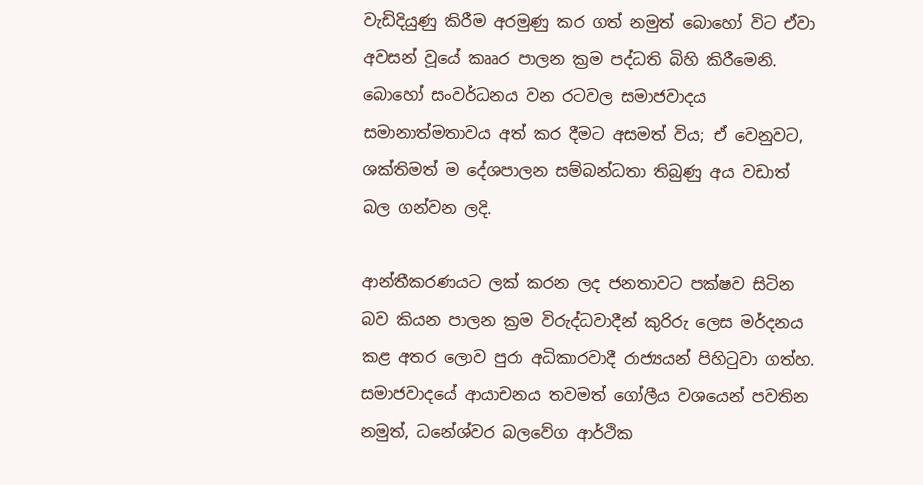වැඩිදියුණු කිරීම අරමුණු කර ගත් නමුත් බොහෝ විට ඒවා අවසන් වූයේ කෲර පාලන ක්‍රම පද්ධති බිහි කිරීමෙනි. බොහෝ සංවර්ධනය වන රටවල සමාජවාදය සමානාත්මතාවය අත් කර දීමට අසමත් විය; ඒ වෙනුවට, ශක්තිමත් ම දේශපාලන සම්බන්ධතා තිබුණු අය වඩාත් බල ගන්වන ලදි.

ආන්තීකරණයට ලක් කරන ලද ජනතාවට පක්ෂව සිටින බව කියන පාලන ක්‍රම විරුද්ධවාදීන් කුරිරු ලෙස මර්දනය කළ අතර ලොව පුරා අධිකාරවාදී රාජ්‍යයන් පිහිටුවා ගත්හ. සමාජවාදයේ ආයාචනය තවමත් ගෝලීය වශයෙන් පවතින නමුත්, ධනේශ්වර බලවේග ආර්ථික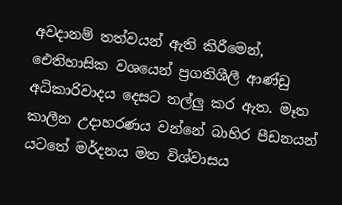අවදානම් තත්වයන් ඇති කිරීමෙන්, ඓතිහාසික වශයෙන් ප්‍රගතිශීලී ආණ්ඩු අධිකාරිවාදය දෙසට තල්ලු කර ඇත. මෑත කාලීන උදාහරණය වන්නේ බාහිර පීඩනයන් යටතේ මර්දනය මත විශ්වාසය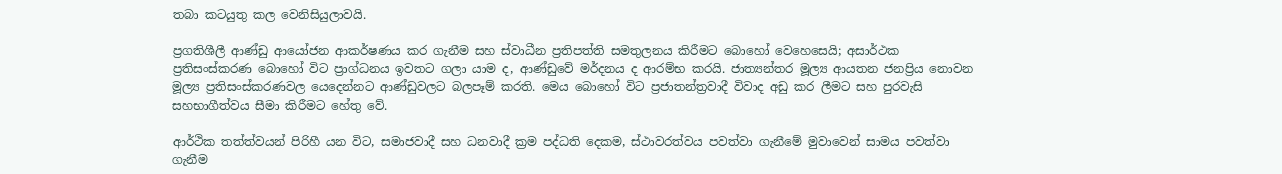තබා කටයුතු කල වෙනිසියුලාවයි.

ප්‍රගතිශීලී ආණ්ඩු ආයෝජන ආකර්ෂණය කර ගැනීම සහ ස්වාධීන ප්‍රතිපත්ති සමතුලනය කිරීමට බොහෝ වෙහෙසෙයි; අසාර්ථක ප්‍රතිසංස්කරණ බොහෝ විට ප්‍රාග්ධනය ඉවතට ගලා යාම ද, ආණ්ඩුවේ මර්දනය ද ආරම්භ කරයි. ජාත්‍යන්තර මූල්‍ය ආයතන ජනප්‍රිය නොවන මූල්‍ය ප්‍රතිසංස්කරණවල යෙදෙන්නට ආණ්ඩුවලට බලපෑම් කරති. මෙය බොහෝ විට ප්‍රජාතන්ත්‍රවාදී විවාද අඩු කර ලීමට සහ පුරවැසි සහභාගීත්වය සීමා කිරීමට හේතු වේ.

ආර්ථික තත්ත්වයන් පිරිහී යන විට, සමාජවාදී සහ ධනවාදී ක්‍රම පද්ධති දෙකම, ස්ථාවරත්වය පවත්වා ගැනීමේ මුවාවෙන් සාමය පවත්වා ගැනීම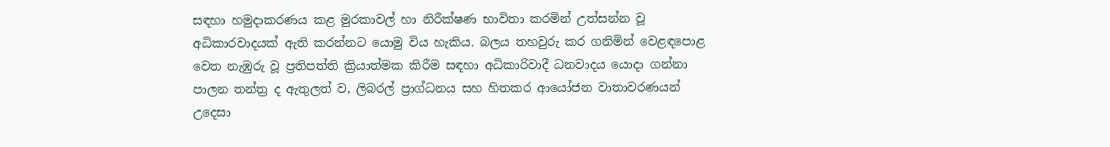සඳහා හමුදාකරණය කළ මුරකාවල් හා නිරීක්ෂණ භාවිතා කරමින් උත්සන්න වූ අධිකාරවාදයක් ඇති කරන්නට යොමු විය හැකිය. බලය තහවුරු කර ගනිමින් වෙළඳපොළ වෙත නැඹුරු වූ ප්‍රතිපත්ති ක්‍රියාත්මක කිරීම සඳහා අධිකාරිවාදී ධනවාදය යොදා ගන්නා පාලන තන්ත්‍ර ද ඇතුලත් ව, ලිබරල් ප්‍රාග්ධනය සහ හිතකර ආයෝජන වාතාවරණයන් උදෙසා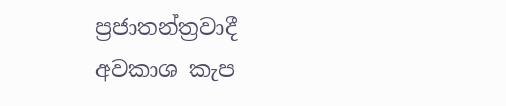ප්‍රජාතන්ත්‍රවාදී අවකාශ කැප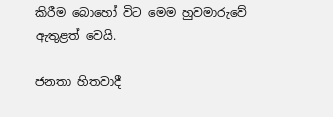කිරීම බොහෝ විට මෙම හුවමාරුවේ ඇතුළත් වෙයි.

ජනතා හිතවාදී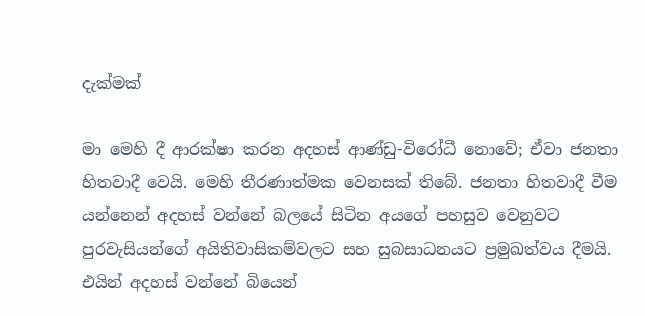දැක්මක්

මා මෙහි දී ආරක්ෂා කරන අදහස් ආණ්ඩු-විරෝධී නොවේ; ඒවා ජනතා හිතවාදී වෙයි. මෙහි තීරණාත්මක වෙනසක් තිබේ. ජනතා හිතවාදී වීම යන්නෙන් අදහස් වන්නේ බලයේ සිටින අයගේ පහසුව වෙනුවට පුරවැසියන්ගේ අයිතිවාසිකම්වලට සහ සුබසාධනයට ප්‍රමුඛත්වය දීමයි. එයින් අදහස් වන්නේ බියෙන්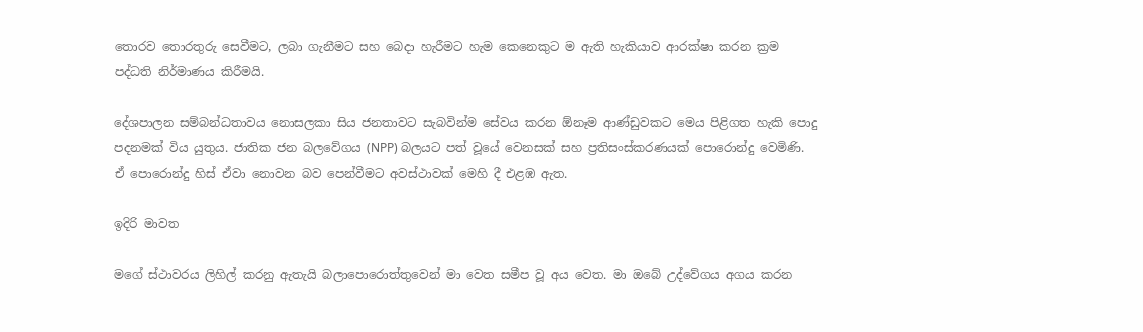තොරව තොරතුරු සෙවීමට, ලබා ගැනීමට සහ බෙදා හැරීමට හැම කෙනෙකුට ම ඇති හැකියාව ආරක්ෂා කරන ක්‍රම පද්ධති නිර්මාණය කිරීමයි.

දේශපාලන සම්බන්ධතාවය නොසලකා සිය ජනතාවට සැබවින්ම සේවය කරන ඕනෑම ආණ්ඩුවකට මෙය පිළිගත හැකි පොදු පදනමක් විය යුතුය. ජාතික ජන බලවේගය (NPP) බලයට පත් වූයේ වෙනසක් සහ ප්‍රතිසංස්කරණයක් පොරොන්දු වෙමිණි. ඒ පොරොන්දු හිස් ඒවා නොවන බව පෙන්වීමට අවස්ථාවක් මෙහි දී එළඹ ඇත.

ඉදිරි මාවත

මගේ ස්ථාවරය ලිහිල් කරනු ඇතැයි බලාපොරොත්තුවෙන් මා වෙත සමීප වූ අය වෙත. මා ඔබේ උද්වේගය අගය කරන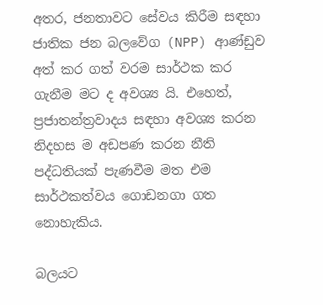අතර, ජනතාවට සේවය කිරීම සඳහා ජාතික ජන බලවේග (NPP) ආණ්ඩුව අත් කර ගත් වරම සාර්ථක කර ගැනීම මට ද අවශ්‍ය යි. එහෙත්, ප්‍රජාතන්ත්‍රවාදය සඳහා අවශ්‍ය කරන නිදහස ම අඩපණ කරන නීති පද්ධතියක් පැණවීම මත එම සාර්ථකත්වය ගොඩනගා ගත නොහැකිය.

බලයට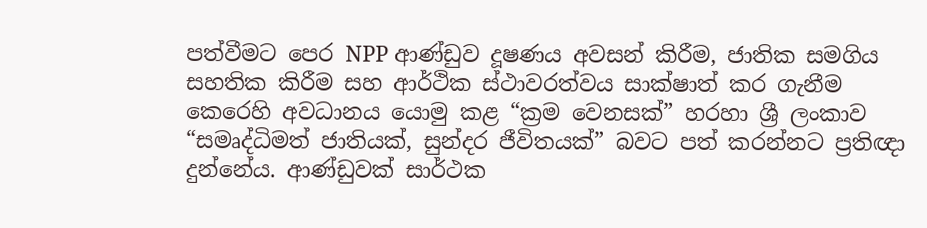පත්වීමට පෙර NPP ආණ්ඩුව දූෂණය අවසන් කිරීම, ජාතික සමගිය සහතික කිරීම සහ ආර්ථික ස්ථාවරත්වය සාක්ෂාත් කර ගැනීම කෙරෙහි අවධානය යොමු කළ “ක්‍රම වෙනසක්” හරහා ශ්‍රී ලංකාව “සමෘද්ධිමත් ජාතියක්, සුන්දර ජීවිතයක්” බවට පත් කරන්නට ප්‍රතිඥා දුන්නේය. ආණ්ඩුවක් සාර්ථක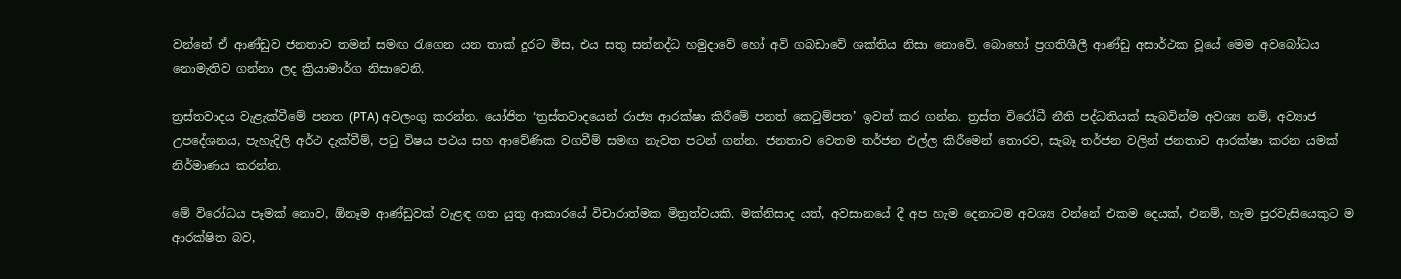වන්නේ ඒ ආණ්ඩුව ජනතාව තමන් සමඟ රැගෙන යන තාක් දුරට මිස, එය සතු සන්නද්ධ හමුදාවේ හෝ අවි ගබඩාවේ ශක්තිය නිසා නොවේ. බොහෝ ප්‍රගතිශීලී ආණ්ඩු අසාර්ථක වූයේ මෙම අවබෝධය නොමැතිව ගන්නා ලද ක්‍රියාමාර්ග නිසාවෙනි.

ත්‍රස්තවාදය වැළැක්වීමේ පනත (PTA) අවලංගු කරන්න. යෝජිත ‘ත්‍රස්තවාදයෙන් රාජ්‍ය ආරක්ෂා කිරීමේ පනත් කෙටුම්පත’ ඉවත් කර ගන්න. ත්‍රස්ත විරෝධී නීති පද්ධතියක් සැබවින්ම අවශ්‍ය නම්, අව්‍යාජ උපදේශනය, පැහැදිලි අර්ථ දැක්වීම්, පටු විෂය පථය සහ ආවේණික වගවීම් සමඟ නැවත පටන් ගන්න. ජනතාව වෙතම තර්ජන එල්ල කිරීමෙන් තොරව, සැබෑ තර්ජන වලින් ජනතාව ආරක්ෂා කරන යමක් නිර්මාණය කරන්න.

මේ විරෝධය පෑමක් නොව, ඕනෑම ආණ්ඩුවක් වැළඳ ගත යුතු ආකාරයේ විචාරාත්මක මිත්‍රත්වයකි. මක්නිසාද යත්, අවසානයේ දී අප හැම දෙනාටම අවශ්‍ය වන්නේ එකම දෙයක්, එනම්, හැම පුරවැසියෙකුට ම ආරක්ෂිත බව,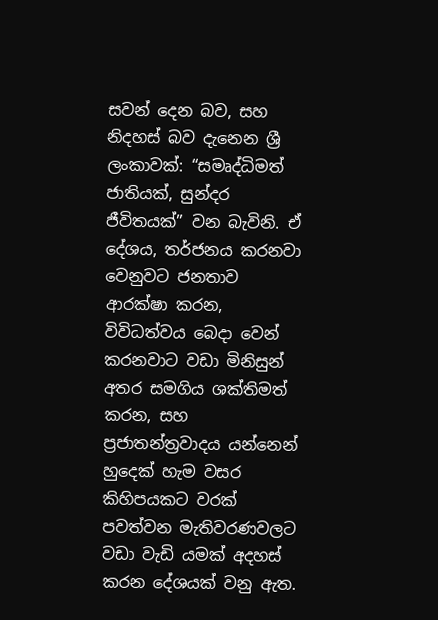සවන් දෙන බව, සහ නිදහස් බව දැනෙන ශ්‍රී ලංකාවක්: “සමෘද්ධිමත් ජාතියක්, සුන්දර ජීවිතයක්” වන බැවිනි. ඒ දේශය, තර්ජනය කරනවා වෙනුවට ජනතාව ආරක්ෂා කරන, විවිධත්වය බෙදා වෙන් කරනවාට වඩා මිනිසුන් අතර සමගිය ශක්තිමත් කරන, සහ ප්‍රජාතන්ත්‍රවාදය යන්නෙන් හුදෙක් හැම වසර කිහිපයකට වරක් පවත්වන මැතිවරණවලට වඩා වැඩි යමක් අදහස් කරන දේශයක් වනු ඇත.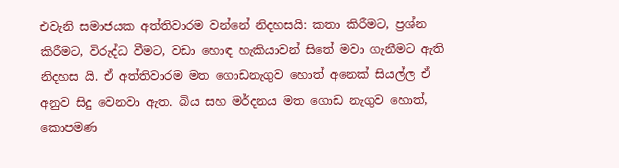එවැනි සමාජයක අත්තිවාරම වන්නේ නිදහසයි: කතා කිරීමට, ප්‍රශ්න කිරීමට, විරුද්ධ වීමට, වඩා හොඳ හැකියාවන් සිතේ මවා ගැනීමට ඇති නිදහස යි. ඒ අත්තිවාරම මත ගොඩනැගුව හොත් අනෙක් සියල්ල ඒ අනුව සිදු වෙනවා ඇත. බිය සහ මර්දනය මත ගොඩ නැගුව හොත්, කොපමණ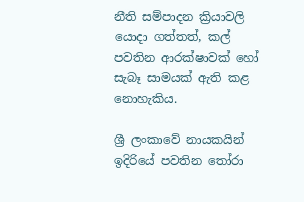නීති සම්පාදන ක්‍රියාවලි යොදා ගත්තත්, කල් පවතින ආරක්ෂාවක් හෝ සැබෑ සාමයක් ඇති කළ නොහැකිය.

ශ්‍රී ලංකාවේ නායකයින් ඉදිරියේ පවතින තෝරා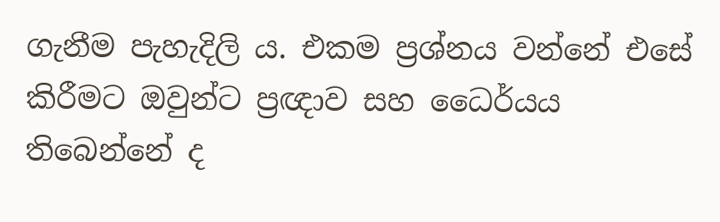ගැනීම පැහැදිලි ය. එකම ප්‍රශ්නය වන්නේ එසේ කිරීමට ඔවුන්ට ප්‍රඥාව සහ ධෛර්යය තිබෙන්නේ ද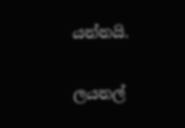යන්නයි.

ලයනල්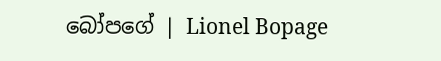බෝපගේ | Lionel Bopage